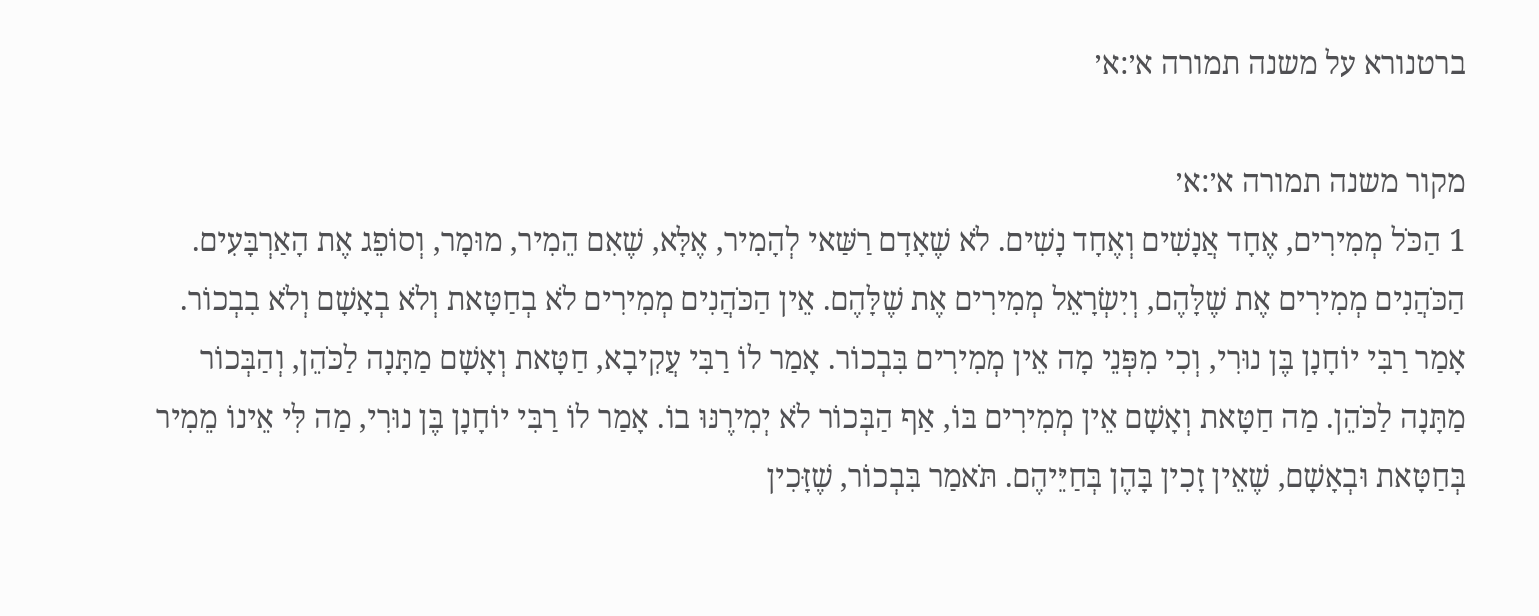ברטנורא על משנה תמורה א׳:א׳

מקור משנה תמורה א׳:א׳
1 הַכֹּל מְמִירִים, אֶחָד אֲנָשִׁים וְאֶחָד נָשִׁים. לֹא שֶׁאָדָם רַשַּׁאי לְהָמִיר, אֶלָּא, שֶׁאִם הֵמִיר, מוּמָר, וְסוֹפֵג אֶת הָאַרְבָּעִים. הַכֹּהֲנִים מְמִירִים אֶת שֶׁלָּהֶם, וְיִשְׂרָאֵל מְמִירִים אֶת שֶׁלָּהֶם. אֵין הַכֹּהֲנִים מְמִירִים לֹא בְחַטָּאת וְלֹא בְאָשָׁם וְלֹא בִבְכוֹר. אָמַר רַבִּי יוֹחָנָן בֶּן נוּרִי, וְכִי מִפְּנֵי מָה אֵין מְמִירִים בִּבְכוֹר. אָמַר לוֹ רַבִּי עֲקִיבָא, חַטָּאת וְאָשָׁם מַתָּנָה לַכֹּהֵן, וְהַבְּכוֹר מַתָּנָה לַכֹּהֵן. מַה חַטָּאת וְאָשָׁם אֵין מְמִירִים בּוֹ, אַף הַבְּכוֹר לֹא יְמִירֶנּוּ בוֹ. אָמַר לוֹ רַבִּי יוֹחָנָן בֶּן נוּרִי, מַה לִּי אֵינוֹ מֵמִיר בְּחַטָּאת וּבְאָשָׁם, שֶׁאֵין זָכִין בָּהֶן בְּחַיֵּיהֶם. תֹּאמַר בִּבְכוֹר, שֶׁזָּכִין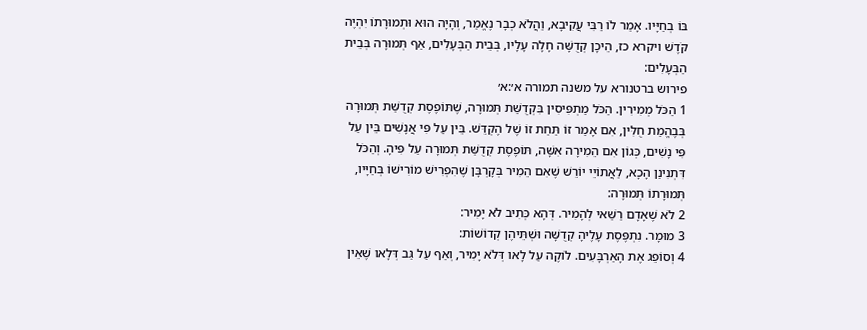בּוֹ בְחַיָּיו. אָמַר לוֹ רַבִּי עֲקִיבָא, וַהֲלֹא כְבָר נֶאֱמַר, וְהָיָה הוּא וּתְמוּרָתוֹ יִהְיֶה קֹּדֶשׁ ויקרא כז, הֵיכָן קְדֻשָּׁה חָלָה עָלָיו, בְּבֵית הַבְּעָלִים, אַף תְּמוּרָה בְּבֵית הַבְּעָלִים:
פירוש ברטנורא על משנה תמורה א׳:א׳
1 הַכֹּל מְמִירִין. הַכֹּל מַתְפִּיסִין בִּקְדֻשַּׁת תְּמוּרָה, שֶׁתּוֹפֶסֶת קְדֻשַּׁת תְּמוּרָה בְּבֶהֱמַת חֻלִּין, אִם אָמַר זוֹ תַּחַת זוֹ שֶׁל הֶקְדֵּשׁ. בֵּין עַל פִּי אֲנָשִׁים בֵּין עַל פִּי נָשִׁים, כְּגוֹן אִם הֵמִירָה אִשָּׁה, תּוֹפֶסֶת קְדֻשַּׁת תְּמוּרָה עַל פִּיהָ. וְהַכֹּל דִּתְנִינַן הָכָא, לַאֲתוֹיֵי יוֹרֵשׁ שֶׁאִם הֵמִיר בְּקָרְבָּן שֶׁהִפְרִישׁ מוֹרִישׁוֹ בְּחַיָּיו, תְּמוּרָתוֹ תְּמוּרָה:
2 לֹא שֶׁאָדָם רַשַּׁאי לְהָמִיר. דְּהָא כְּתִיב לֹא יָמִיר:
3 מוּמָר. נִתְפֶּסֶת עָלֶיהָ קְדֻשָּׁה וּשְׁתֵּיהֶן קְדוֹשׁוֹת:
4 וְסוֹפֵג אֶת הָאַרְבָּעִים. לוֹקֶה עַל לָאו דְּלֹא יָמִיר, וְאַף עַל גַּב דְּלָאו שֶׁאֵין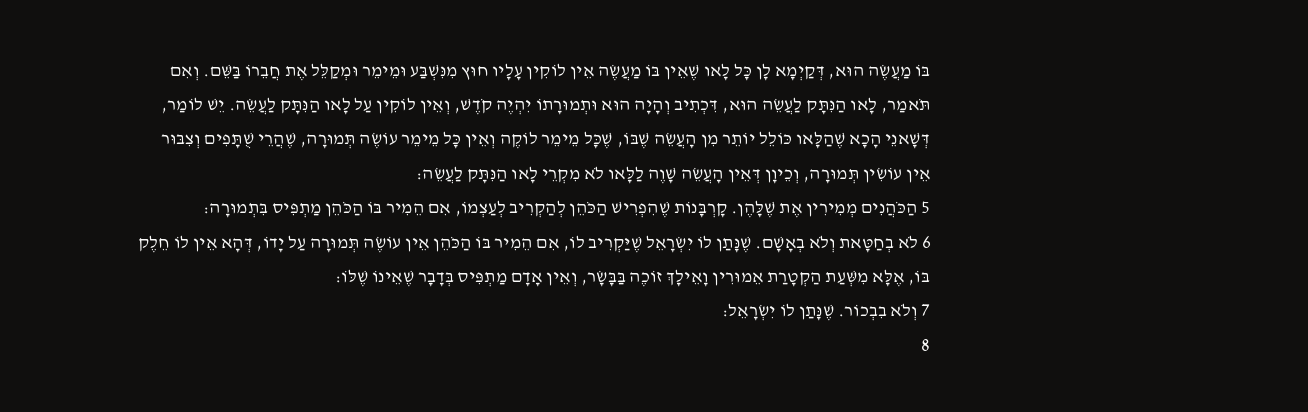בּוֹ מַעֲשֶׂה הוּא, דְּקַיְמָא לָן כָּל לָאו שֶׁאֵין בּוֹ מַעֲשֶׂה אֵין לוֹקִין עָלָיו חוּץ מִנִּשְׁבַּע וּמֵימֵר וּמְקַלֵּל אֶת חֲבֵרוֹ בַּשֵּׁם. וְאִם תֹּאמַר, לָאו הַנִּתָּק לַעֲשֵׂה הוּא, דִּכְתִיב וְהָיָה הוּא וּתְמוּרָתוֹ יִהְיֶה קֹדֶשׁ, וְאֵין לוֹקִין עַל לָאו הַנִּתָּק לַעֲשֵׂה. יֵשׁ לוֹמַר, דְּשָׁאנֵי הָכָא שֶׁהַלָּאו כּוֹלֵל יוֹתֵר מִן הָעֲשֵׂה שֶׁבּוֹ, שֶׁכָּל מֵימֵר לוֹקֶה וְאֵין כָּל מֵימֵר עוֹשֶׂה תְּמוּרָה, שֶׁהֲרֵי שֻׁתָּפִים וְצִבּוּר אֵין עוֹשִׂין תְּמוּרָה, וְכֵיוָן דְּאֵין הָעֲשֵׂה שָׁוֶה לַלָּאו לֹא מִקְרֵי לָאו הַנִּתָּק לַעֲשֵׂה:
5 הַכֹּהֲנִים מְמִירִין אֶת שֶׁלָּהֶן. קָרְבָּנוֹת שֶׁהִפְרִישׁ הַכֹּהֵן לְהַקְרִיב לְעַצְמוֹ, אִם הֵמִיר בּוֹ הַכֹּהֵן מַתְפִּיס בִּתְמוּרָה:
6 לֹא בְחַטָּאת וְלֹא בְאָשָׁם. שֶׁנָּתַן לוֹ יִשְׂרָאֵל שֶׁיַּקְרִיב לוֹ, אִם הֵמִיר בּוֹ הַכֹּהֵן אֵין עוֹשֶׂה תְּמוּרָה עַל יָדוֹ, דְּהָא אֵין לוֹ חֵלֶק בּוֹ, אֶלָּא מִשְּׁעַת הַקְטָרַת אֵמוּרִין וָאֵילָךְ זוֹכֶה בַּבָּשָׂר, וְאֵין אָדָם מַתְפִּיס בְּדָבָר שֶׁאֵינוֹ שֶׁלּוֹ:
7 וְלֹא בִבְכוֹר. שֶׁנָּתַן לוֹ יִשְׂרָאֵל:
8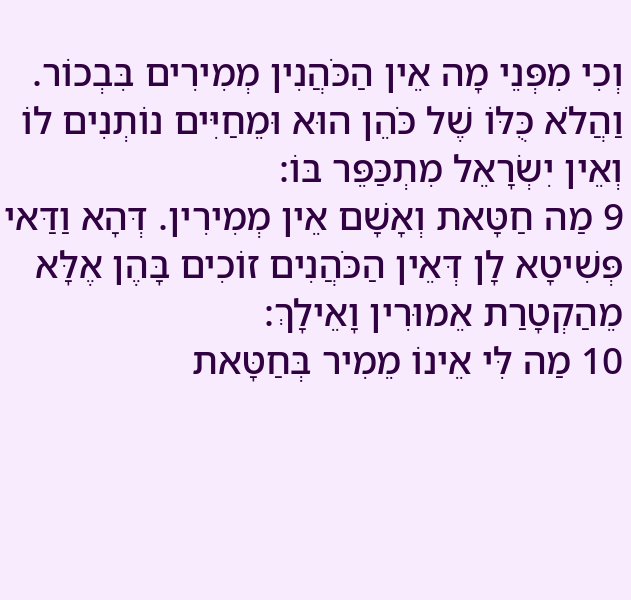וְכִי מִפְּנֵי מָה אֵין הַכֹּהֲנִין מְמִירִים בִּבְכוֹר. וַהֲלֹא כֻּלּוֹ שֶׁל כֹּהֵן הוּא וּמֵחַיִּים נוֹתְנִים לוֹ וְאֵין יִשְׂרָאֵל מִתְכַּפֵּר בּוֹ:
9 מַה חַטָּאת וְאָשָׁם אֵין מְמִירִין. דְּהָא וַדַּאי פְּשִׁיטָא לָן דְּאֵין הַכֹּהֲנִים זוֹכִים בָּהֶן אֶלָּא מֵהַקְטָרַת אֵמוּרִין וָאֵילָךְ:
10 מַה לִּי אֵינוֹ מֵמִיר בְּחַטָּאת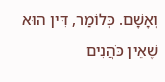וְאָשָׁם. כְּלוֹמַר, דִּין הוּא שֶׁאֵין כֹּהֲנִים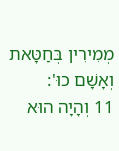מְמִירִין בְּחַטָּאת וְאָשָׁם כוּ':
11 וְהָיָה הוּא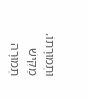וּתְמוּרָתוֹ. מַקִּישׁ תְּמוּרָה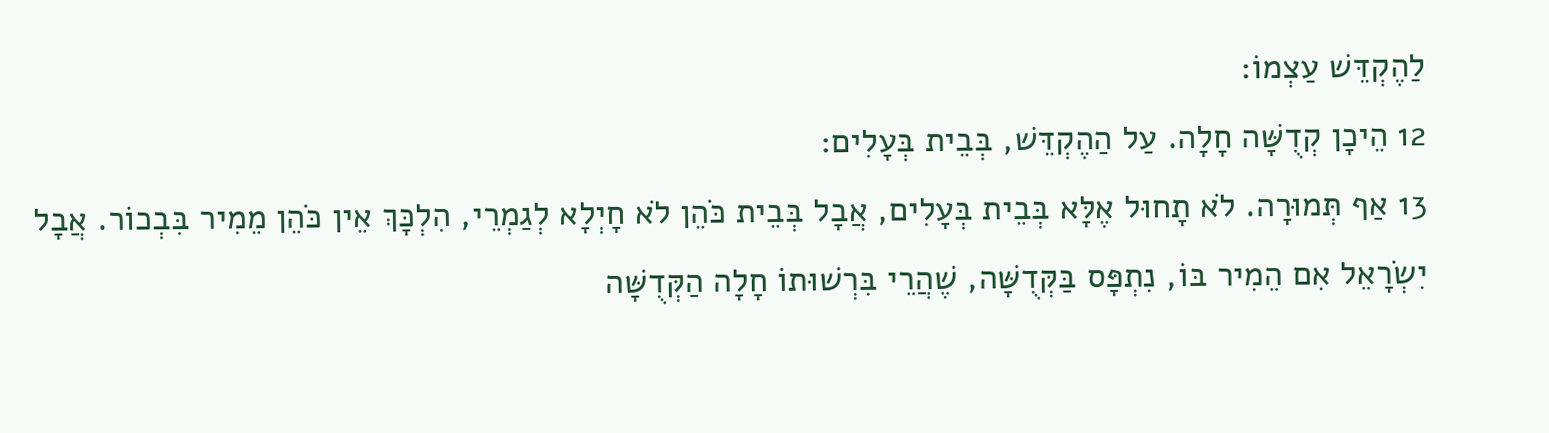לַהֶקְדֵּשׁ עַצְמוֹ:
12 הֵיכָן קְדֻשָּׁה חָלָה. עַל הַהֶקְדֵּשׁ, בְּבֵית בְּעָלִים:
13 אַף תְּמוּרָה. לֹא תָחוּל אֶלָּא בְּבֵית בְּעָלִים, אֲבָל בְּבֵית כֹּהֵן לֹא חָיְלָא לְגַמְרֵי, הִלְכָּךְ אֵין כֹּהֵן מֵמִיר בִּבְכוֹר. אֲבָל יִשְׂרָאֵל אִם הֵמִיר בּוֹ, נִתְפָּס בַּקְּדֻשָּׁה, שֶׁהֲרֵי בִּרְשׁוּתוֹ חָלָה הַקְּדֻשָּׁה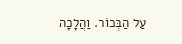עַל הַבְּכוֹר. וַהֲלָכָה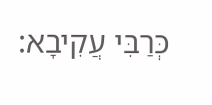כְּרַבִּי עֲקִיבָא: